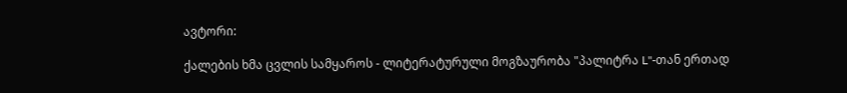ავტორი:

ქალების ხმა ცვლის სამყაროს - ლიტერატურული მოგზაურობა "პალიტრა L"-თან ერთად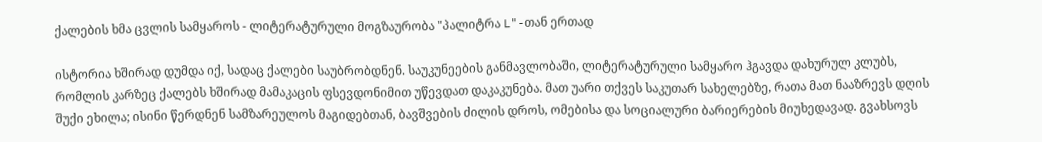ქალების ხმა ცვლის სამყაროს - ლიტერატურული მოგზაურობა "პალიტრა L"-თან ერთად

ისტორია ხშირად დუმდა იქ, სადაც ქალები საუბრობდნენ. საუკუნეების განმავლობაში, ლიტერატურული სამყარო ჰგავდა დახურულ კლუბს, რომლის კარზეც ქალებს ხშირად მამაკაცის ფსევდონიმით უწევდათ დაკაკუნება. მათ უარი თქვეს საკუთარ სახელებზე, რათა მათ ნააზრევს დღის შუქი ეხილა; ისინი წერდნენ სამზარეულოს მაგიდებთან, ბავშვების ძილის დროს, ომებისა და სოციალური ბარიერების მიუხედავად. გვახსოვს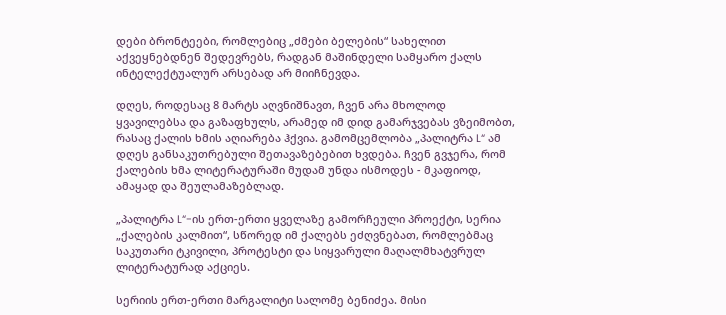დები ბრონტეები, რომლებიც „ძმები ბელების“ სახელით აქვეყნებდნენ შედევრებს, რადგან მაშინდელი სამყარო ქალს ინტელექტუალურ არსებად არ მიიჩნევდა.

დღეს, როდესაც 8 მარტს აღვნიშნავთ, ჩვენ არა მხოლოდ ყვავილებსა და გაზაფხულს, არამედ იმ დიდ გამარჯვებას ვზეიმობთ, რასაც ქალის ხმის აღიარება ჰქვია. გამომცემლობა „პალიტრა L“ ამ დღეს განსაკუთრებული შეთავაზებებით ხვდება. ჩვენ გვჯერა, რომ ქალების ხმა ლიტერატურაში მუდამ უნდა ისმოდეს - მკაფიოდ, ამაყად და შეულამაზებლად.

„პალიტრა L“-ის ერთ-ერთი ყველაზე გამორჩეული პროექტი, სერია „ქალების კალმით“, სწორედ იმ ქალებს ეძღვნებათ, რომლებმაც საკუთარი ტკივილი, პროტესტი და სიყვარული მაღალმხატვრულ ლიტერატურად აქციეს.

სერიის ერთ-ერთი მარგალიტი სალომე ბენიძეა. მისი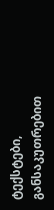ტექსტები, განსაკუთრებით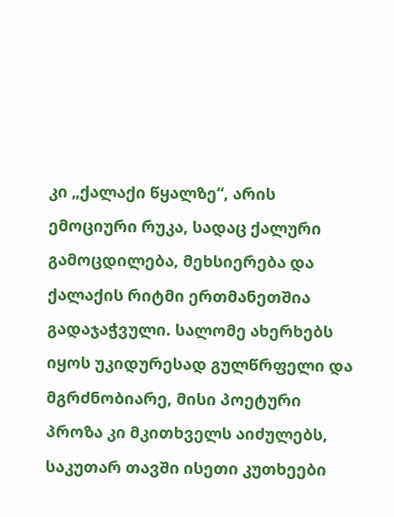კი „ქალაქი წყალზე“, არის ემოციური რუკა, სადაც ქალური გამოცდილება, მეხსიერება და ქალაქის რიტმი ერთმანეთშია გადაჯაჭვული. სალომე ახერხებს იყოს უკიდურესად გულწრფელი და მგრძნობიარე, მისი პოეტური პროზა კი მკითხველს აიძულებს, საკუთარ თავში ისეთი კუთხეები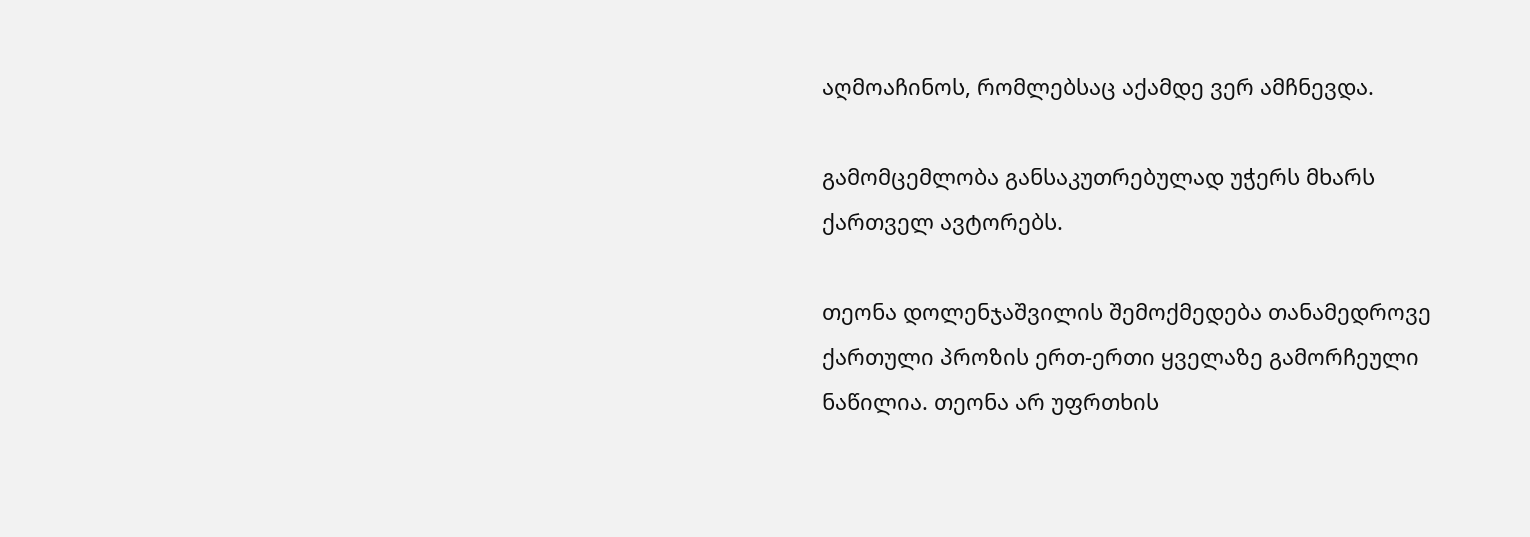აღმოაჩინოს, რომლებსაც აქამდე ვერ ამჩნევდა.

გამომცემლობა განსაკუთრებულად უჭერს მხარს ქართველ ავტორებს.

თეონა დოლენჯაშვილის შემოქმედება თანამედროვე ქართული პროზის ერთ-ერთი ყველაზე გამორჩეული ნაწილია. თეონა არ უფრთხის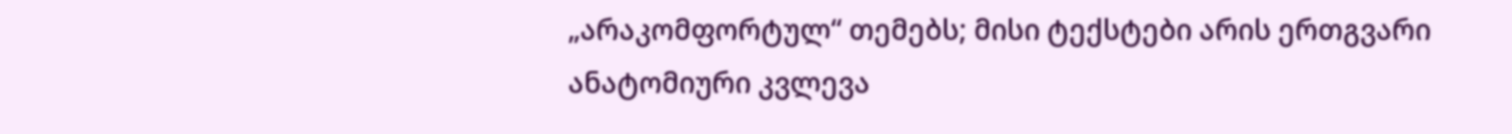„არაკომფორტულ“ თემებს; მისი ტექსტები არის ერთგვარი ანატომიური კვლევა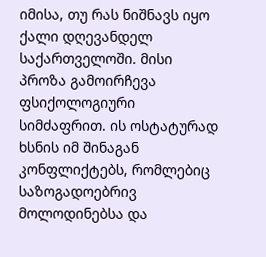იმისა, თუ რას ნიშნავს იყო ქალი დღევანდელ საქართველოში. მისი პროზა გამოირჩევა ფსიქოლოგიური სიმძაფრით. ის ოსტატურად ხსნის იმ შინაგან კონფლიქტებს, რომლებიც საზოგადოებრივ მოლოდინებსა და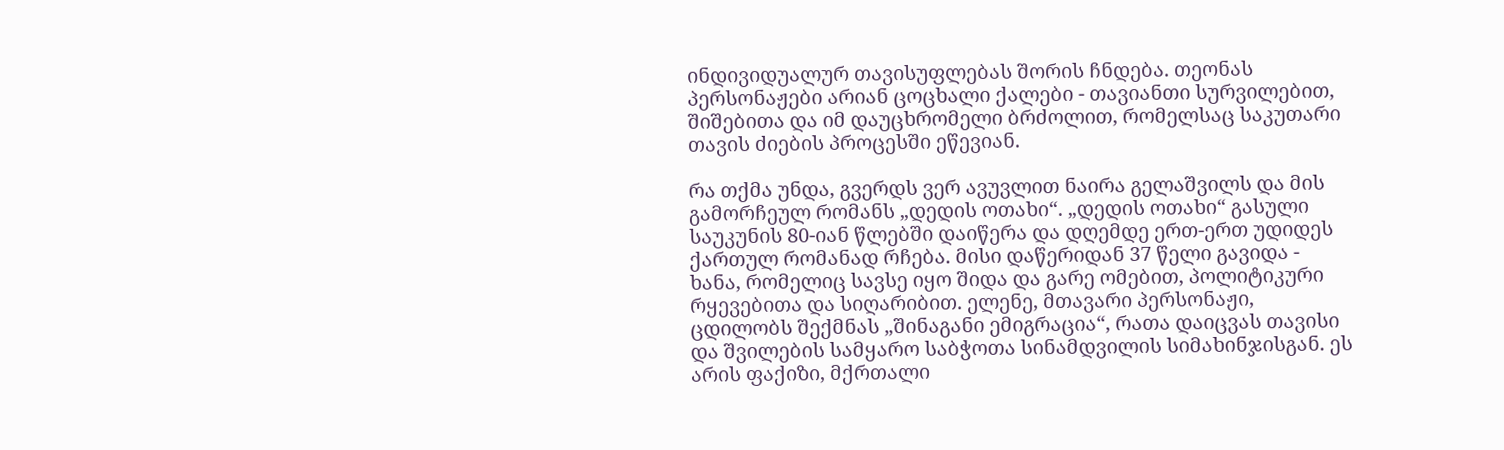ინდივიდუალურ თავისუფლებას შორის ჩნდება. თეონას პერსონაჟები არიან ცოცხალი ქალები - თავიანთი სურვილებით, შიშებითა და იმ დაუცხრომელი ბრძოლით, რომელსაც საკუთარი თავის ძიების პროცესში ეწევიან.

რა თქმა უნდა, გვერდს ვერ ავუვლით ნაირა გელაშვილს და მის გამორჩეულ რომანს „დედის ოთახი“. „დედის ოთახი“ გასული საუკუნის 80-იან წლებში დაიწერა და დღემდე ერთ-ერთ უდიდეს ქართულ რომანად რჩება. მისი დაწერიდან 37 წელი გავიდა - ხანა, რომელიც სავსე იყო შიდა და გარე ომებით, პოლიტიკური რყევებითა და სიღარიბით. ელენე, მთავარი პერსონაჟი, ცდილობს შექმნას „შინაგანი ემიგრაცია“, რათა დაიცვას თავისი და შვილების სამყარო საბჭოთა სინამდვილის სიმახინჯისგან. ეს არის ფაქიზი, მქრთალი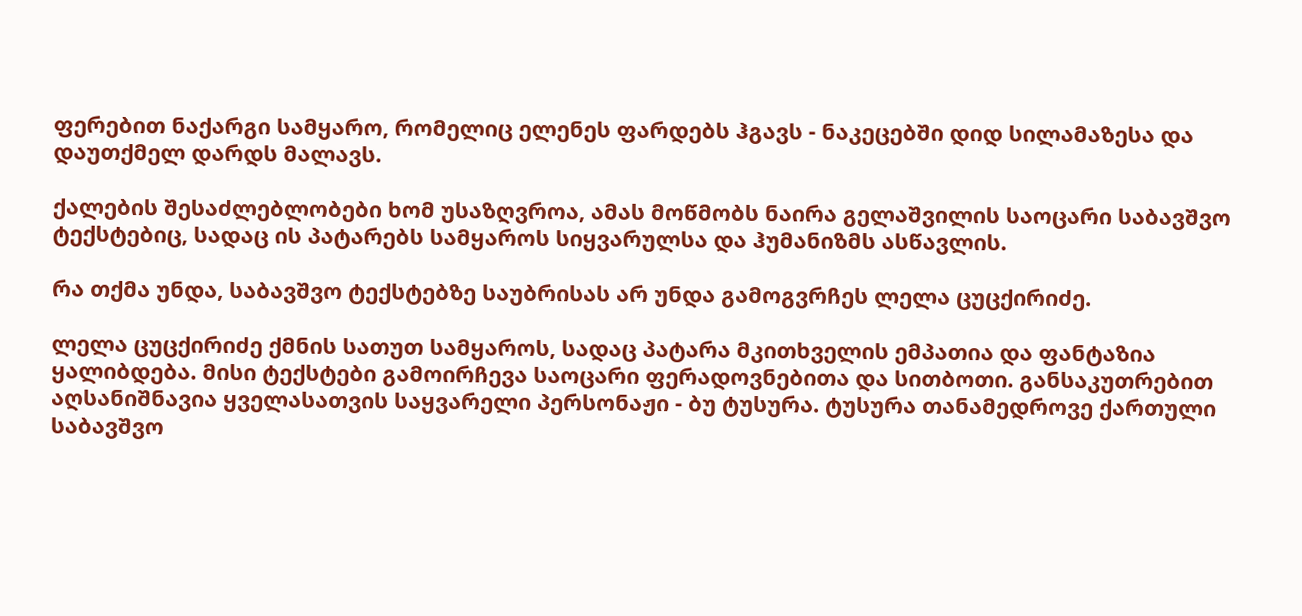ფერებით ნაქარგი სამყარო, რომელიც ელენეს ფარდებს ჰგავს - ნაკეცებში დიდ სილამაზესა და დაუთქმელ დარდს მალავს.

ქალების შესაძლებლობები ხომ უსაზღვროა, ამას მოწმობს ნაირა გელაშვილის საოცარი საბავშვო ტექსტებიც, სადაც ის პატარებს სამყაროს სიყვარულსა და ჰუმანიზმს ასწავლის.

რა თქმა უნდა, საბავშვო ტექსტებზე საუბრისას არ უნდა გამოგვრჩეს ლელა ცუცქირიძე.

ლელა ცუცქირიძე ქმნის სათუთ სამყაროს, სადაც პატარა მკითხველის ემპათია და ფანტაზია ყალიბდება. მისი ტექსტები გამოირჩევა საოცარი ფერადოვნებითა და სითბოთი. განსაკუთრებით აღსანიშნავია ყველასათვის საყვარელი პერსონაჟი - ბუ ტუსურა. ტუსურა თანამედროვე ქართული საბავშვო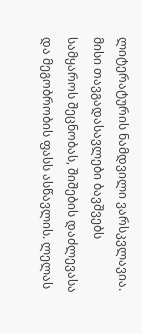ლიტერატურის ნამდვილი ვარსკვლავია. მისი თავგადასავლები ბავშვებს სამყაროს შეცნობას, შიშების დაძლევასა და მეგობრობის ფასს ასწავლის. ლელას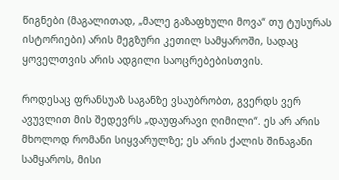წიგნები (მაგალითად, „მალე გაზაფხული მოვა“ თუ ტუსურას ისტორიები) არის მეგზური კეთილ სამყაროში, სადაც ყოველთვის არის ადგილი საოცრებებისთვის.

როდესაც ფრანსუაზ საგანზე ვსაუბრობთ, გვერდს ვერ ავუვლით მის შედევრს „დაუფარავი ღიმილი“. ეს არ არის მხოლოდ რომანი სიყვარულზე; ეს არის ქალის შინაგანი სამყაროს, მისი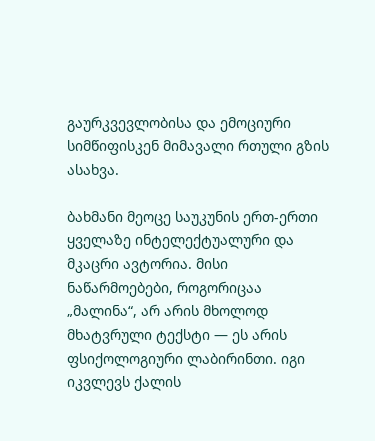გაურკვევლობისა და ემოციური სიმწიფისკენ მიმავალი რთული გზის ასახვა.

ბახმანი მეოცე საუკუნის ერთ-ერთი ყველაზე ინტელექტუალური და მკაცრი ავტორია. მისი ნაწარმოებები, როგორიცაა „მალინა“, არ არის მხოლოდ მხატვრული ტექსტი — ეს არის ფსიქოლოგიური ლაბირინთი. იგი იკვლევს ქალის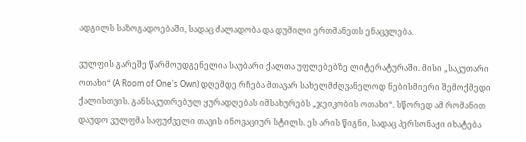ადგილს საზოგადოებაში, სადაც ძალადობა და დუმილი ერთმანეთს ენაცვლება.

ვულფის გარეშე წარმოუდგენელია საუბარი ქალთა უფლებებზე ლიტერატურაში. მისი „საკუთარი ოთახი“ (A Room of One's Own) დღემდე რჩება მთავარ სახელმძღვანელოდ ნებისმიერი შემოქმედი ქალისთვის. განსაკუთრებულ ყურადღებას იმსახურებს „ჯეიკობის ოთახი“. სწორედ ამ რომანით დაუდო ვულფმა საფუძველი თავის ინოვაციურ სტილს. ეს არის წიგნი, სადაც პერსონაჟი იხატება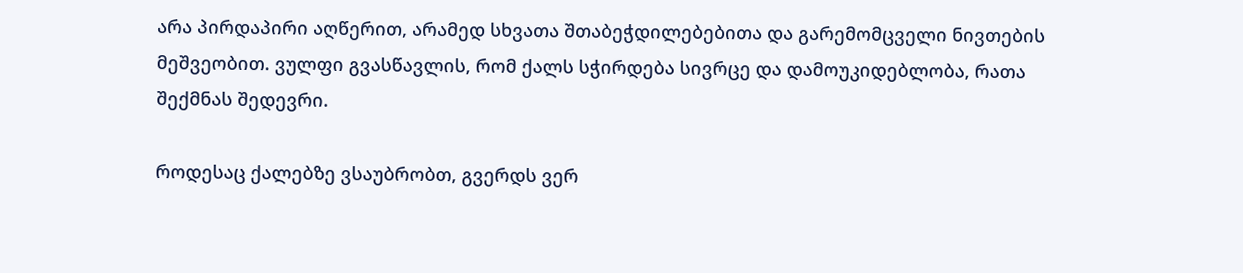არა პირდაპირი აღწერით, არამედ სხვათა შთაბეჭდილებებითა და გარემომცველი ნივთების მეშვეობით. ვულფი გვასწავლის, რომ ქალს სჭირდება სივრცე და დამოუკიდებლობა, რათა შექმნას შედევრი.

როდესაც ქალებზე ვსაუბრობთ, გვერდს ვერ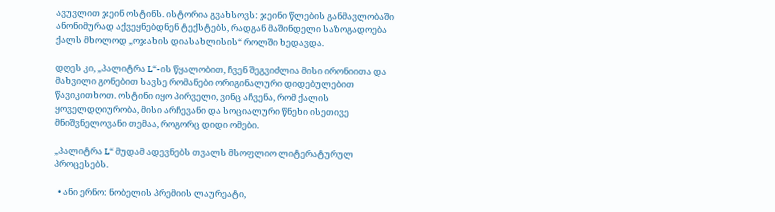ავუვლით ჯეინ ოსტინს. ისტორია გვახსოვს: ჯეინი წლების განმავლობაში ანონიმურად აქვეყნებდნენ ტექსტებს, რადგან მაშინდელი საზოგადოება ქალს მხოლოდ „ოჯახის დიასახლისის“ როლში ხედავდა.

დღეს კი, „პალიტრა L“-ის წყალობით, ჩვენ შეგვიძლია მისი ირონიითა და მახვილი გონებით სავსე რომანები ორიგინალური დიდებულებით წავიკითხოთ. ოსტინი იყო პირველი, ვინც აჩვენა, რომ ქალის ყოველდღიურობა, მისი არჩევანი და სოციალური წნეხი ისეთივე მნიშვნელოვანი თემაა, როგორც დიდი ომები.

„პალიტრა L“ მუდამ ადევნებს თვალს მსოფლიო ლიტერატურულ პროცესებს.

  • ანი ერნო: ნობელის პრემიის ლაურეატი,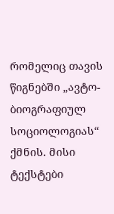რომელიც თავის წიგნებში „ავტო-ბიოგრაფიულ სოციოლოგიას“ ქმნის. მისი ტექსტები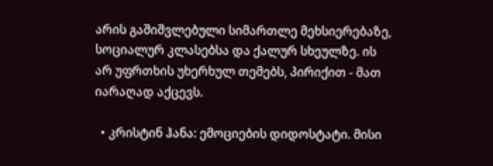არის გაშიშვლებული სიმართლე მეხსიერებაზე, სოციალურ კლასებსა და ქალურ სხეულზე. ის არ უფრთხის უხერხულ თემებს, პირიქით - მათ იარაღად აქცევს.

  • კრისტინ ჰანა: ემოციების დიდოსტატი. მისი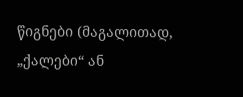წიგნები (მაგალითად, „ქალები“ ან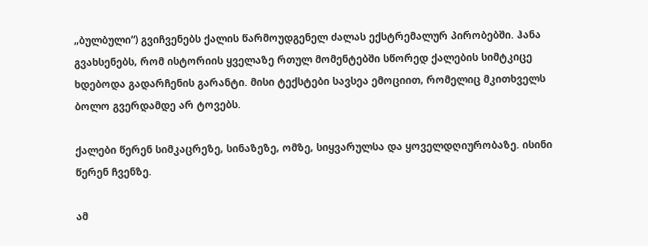„ბულბული“) გვიჩვენებს ქალის წარმოუდგენელ ძალას ექსტრემალურ პირობებში. ჰანა გვახსენებს, რომ ისტორიის ყველაზე რთულ მომენტებში სწორედ ქალების სიმტკიცე ხდებოდა გადარჩენის გარანტი. მისი ტექსტები სავსეა ემოციით, რომელიც მკითხველს ბოლო გვერდამდე არ ტოვებს.

ქალები წერენ სიმკაცრეზე, სინაზეზე, ომზე, სიყვარულსა და ყოველდღიურობაზე. ისინი წერენ ჩვენზე.

ამ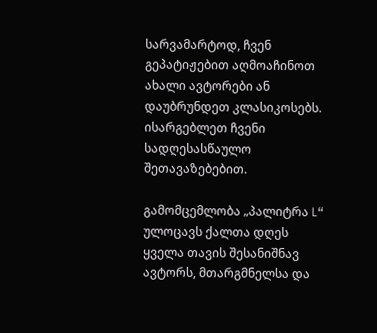სარვამარტოდ, ჩვენ გეპატიჟებით აღმოაჩინოთ ახალი ავტორები ან დაუბრუნდეთ კლასიკოსებს. ისარგებლეთ ჩვენი სადღესასწაულო შეთავაზებებით.

გამომცემლობა „პალიტრა L“ ულოცავს ქალთა დღეს ყველა თავის შესანიშნავ ავტორს, მთარგმნელსა და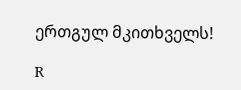ერთგულ მკითხველს!

R